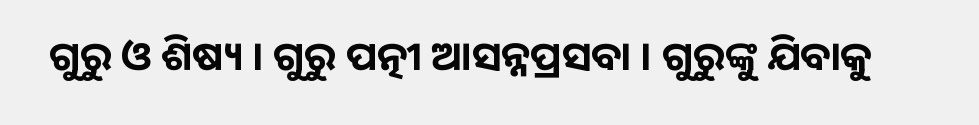ଗୁରୁ ଓ ଶିଷ୍ୟ । ଗୁରୁ ପତ୍ନୀ ଆସନ୍ନପ୍ରସବା । ଗୁରୁଙ୍କୁ ଯିବାକୁ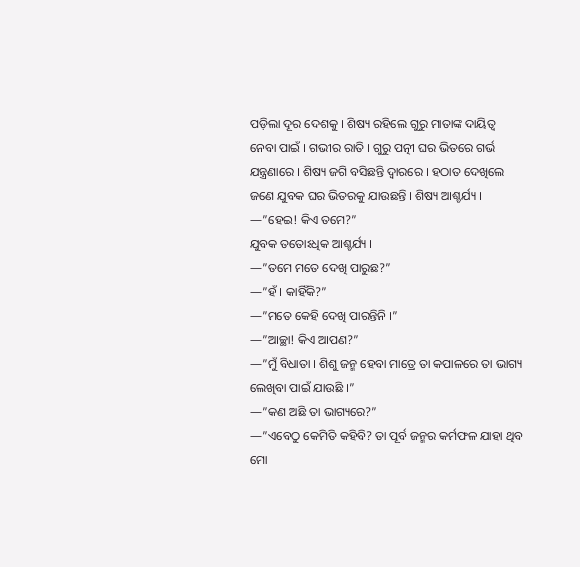ପଡ଼ିଲା ଦୂର ଦେଶକୁ । ଶିଷ୍ୟ ରହିଲେ ଗୁରୁ ମାତାଙ୍କ ଦାୟିତ୍ୱ ନେବା ପାଇଁ । ଗଭୀର ରାତି । ଗୁରୁ ପତ୍ନୀ ଘର ଭିତରେ ଗର୍ଭ ଯନ୍ତ୍ରଣାରେ । ଶିଷ୍ୟ ଜଗି ବସିଛନ୍ତି ଦ୍ୱାରରେ । ହଠାତ ଦେଖିଲେ ଜଣେ ଯୁବକ ଘର ଭିତରକୁ ଯାଉଛନ୍ତି । ଶିଷ୍ୟ ଆଶ୍ଚର୍ଯ୍ୟ । —”ହେଇ! କିଏ ତମେ?”
ଯୁବକ ତତୋଽଧିକ ଆଶ୍ଚର୍ଯ୍ୟ ।
—”ତମେ ମତେ ଦେଖି ପାରୁଛ?”
—”ହଁ । କାହିଁକି?”
—”ମତେ କେହି ଦେଖି ପାରନ୍ତିନି ।”
—”ଆଚ୍ଛା! କିଏ ଆପଣ?”
—”ମୁଁ ବିଧାତା । ଶିଶୁ ଜନ୍ମ ହେବା ମାତ୍ରେ ତା କପାଳରେ ତା ଭାଗ୍ୟ ଲେଖିବା ପାଇଁ ଯାଉଛି ।”
—”କଣ ଅଛି ତା ଭାଗ୍ୟରେ?”
—”ଏବେଠୁ କେମିତି କହିବି? ତା ପୂର୍ବ ଜନ୍ମର କର୍ମଫଳ ଯାହା ଥିବ ମୋ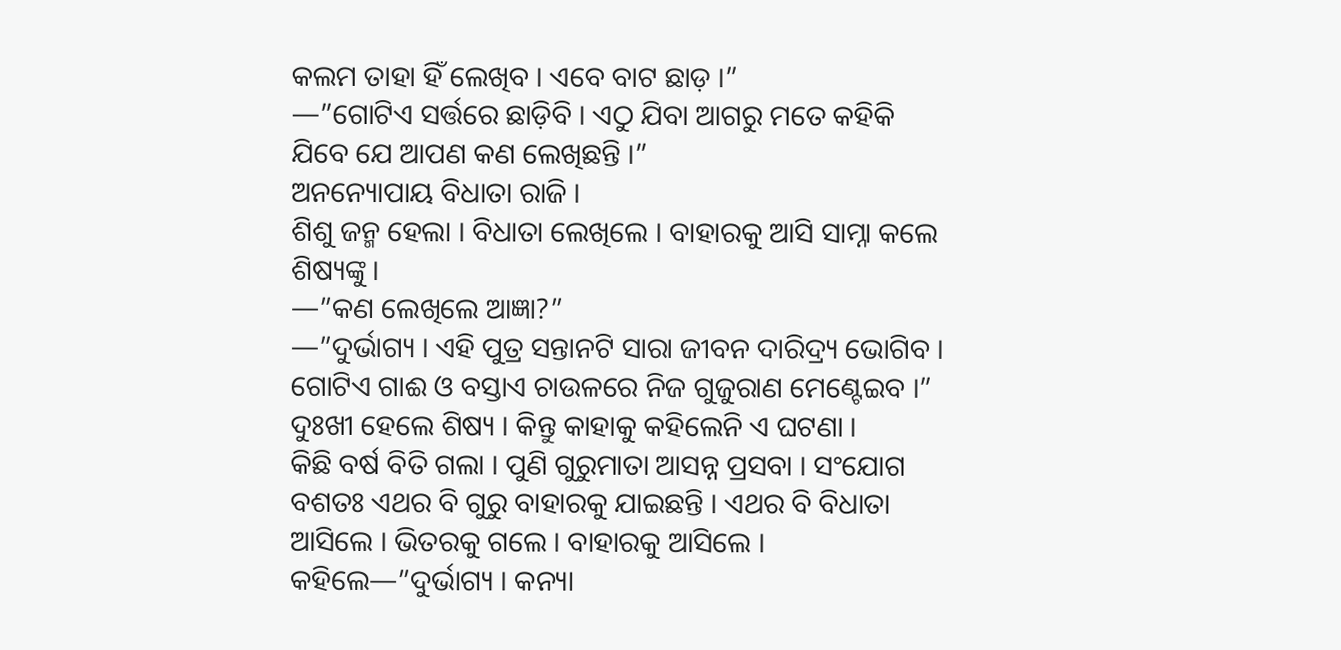କଲମ ତାହା ହିଁ ଲେଖିବ । ଏବେ ବାଟ ଛାଡ଼ ।”
—”ଗୋଟିଏ ସର୍ତ୍ତରେ ଛାଡ଼ିବି । ଏଠୁ ଯିବା ଆଗରୁ ମତେ କହିକି ଯିବେ ଯେ ଆପଣ କଣ ଲେଖିଛନ୍ତି ।”
ଅନନ୍ୟୋପାୟ ବିଧାତା ରାଜି ।
ଶିଶୁ ଜନ୍ମ ହେଲା । ବିଧାତା ଲେଖିଲେ । ବାହାରକୁ ଆସି ସାମ୍ନା କଲେ ଶିଷ୍ୟଙ୍କୁ ।
—”କଣ ଲେଖିଲେ ଆଜ୍ଞା?”
—”ଦୁର୍ଭାଗ୍ୟ । ଏହି ପୁତ୍ର ସନ୍ତାନଟି ସାରା ଜୀବନ ଦାରିଦ୍ର୍ୟ ଭୋଗିବ । ଗୋଟିଏ ଗାଈ ଓ ବସ୍ତାଏ ଚାଉଳରେ ନିଜ ଗୁଜୁରାଣ ମେଣ୍ଟେଇବ ।”
ଦୁଃଖୀ ହେଲେ ଶିଷ୍ୟ । କିନ୍ତୁ କାହାକୁ କହିଲେନି ଏ ଘଟଣା ।
କିଛି ବର୍ଷ ବିତି ଗଲା । ପୁଣି ଗୁରୁମାତା ଆସନ୍ନ ପ୍ରସବା । ସଂଯୋଗ ବଶତଃ ଏଥର ବି ଗୁରୁ ବାହାରକୁ ଯାଇଛନ୍ତି । ଏଥର ବି ବିଧାତା ଆସିଲେ । ଭିତରକୁ ଗଲେ । ବାହାରକୁ ଆସିଲେ । କହିଲେ—”ଦୁର୍ଭାଗ୍ୟ । କନ୍ୟା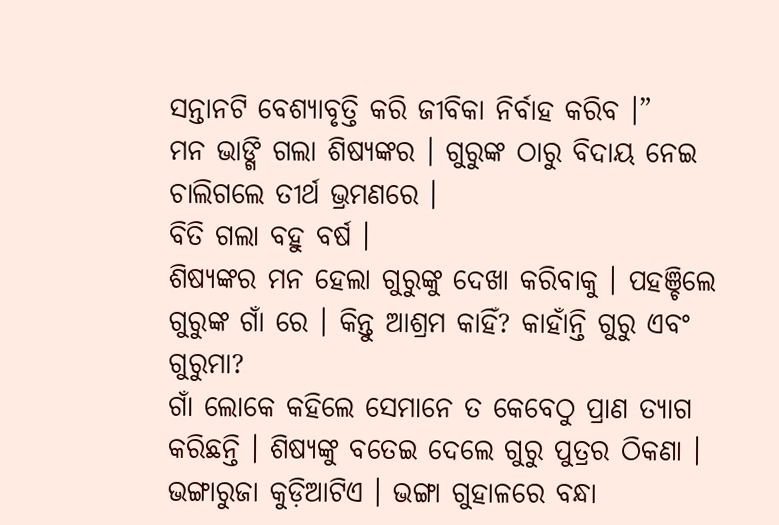ସନ୍ତାନଟି ବେଶ୍ୟାବୃତ୍ତି କରି ଜୀବିକା ନିର୍ବାହ କରିବ ।”
ମନ ଭାଙ୍ଗି ଗଲା ଶିଷ୍ୟଙ୍କର । ଗୁରୁଙ୍କ ଠାରୁ ବିଦାୟ ନେଇ ଚାଲିଗଲେ ତୀର୍ଥ ଭ୍ରମଣରେ ।
ବିତି ଗଲା ବହୁ ବର୍ଷ ।
ଶିଷ୍ୟଙ୍କର ମନ ହେଲା ଗୁରୁଙ୍କୁ ଦେଖା କରିବାକୁ । ପହଞ୍ଚିଲେ ଗୁରୁଙ୍କ ଗାଁ ରେ । କିନ୍ତୁ ଆଶ୍ରମ କାହିଁ? କାହାଁନ୍ତି ଗୁରୁ ଏବଂ ଗୁରୁମା?
ଗାଁ ଲୋକେ କହିଲେ ସେମାନେ ତ କେବେଠୁ ପ୍ରାଣ ତ୍ୟାଗ କରିଛନ୍ତି । ଶିଷ୍ୟଙ୍କୁ ବତେଇ ଦେଲେ ଗୁରୁ ପୁତ୍ରର ଠିକଣା ।
ଭଙ୍ଗାରୁଜା କୁଡ଼ିଆଟିଏ । ଭଙ୍ଗା ଗୁହାଳରେ ବନ୍ଧା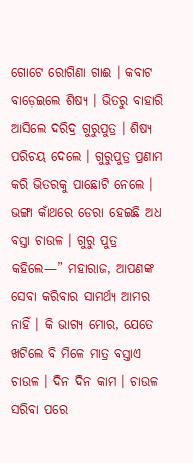ଗୋଟେ ରୋଗିଣା ଗାଈ । କବାଟ ବାଡ଼େଇଲେ ଶିଷ୍ୟ । ଭିତରୁ ବାହାରି ଆସିଲେ ଦରିଦ୍ର ଗୁରୁପୁତ୍ର । ଶିଷ୍ୟ ପରିଚୟ ଦେଲେ । ଗୁରୁପୁତ୍ର ପ୍ରଣାମ କରି ଭିତରକୁ ପାଛୋଟି ନେଲେ । ଭଙ୍ଗା କାଁଥରେ ଡେରା ହେଇଛି ଅଧ ବସ୍ତା ଚାଉଳ । ଗୁରୁ ପୁତ୍ର କହିଲେ—” ମହାରାଜ, ଆପଣଙ୍କ ସେବା କରିବାର ସାମର୍ଥ୍ୟ ଆମର ନାହିଁ । କି ଭାଗ୍ୟ ମୋର, ଯେତେ ଖଟିଲେ ବି ମିଳେ ମାତ୍ର ବସ୍ତାଏ ଚାଉଳ । ଦିନ ଦିନ କାମ । ଚାଉଳ ସରିବା ପରେ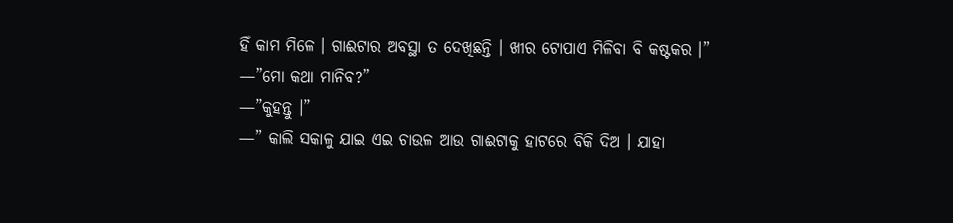ହିଁ କାମ ମିଳେ । ଗାଈଟାର ଅବସ୍ଥା ତ ଦେଖିଛନ୍ତି । ଖୀର ଟୋପାଏ ମିଳିବା ବି କଷ୍ଟକର ।”
—”ମୋ କଥା ମାନିବ?”
—”କୁହନ୍ତୁ ।”
—” କାଲି ସକାଳୁ ଯାଇ ଏଇ ଚାଉଳ ଆଉ ଗାଈଟାକୁ ହାଟରେ ବିକି ଦିଅ । ଯାହା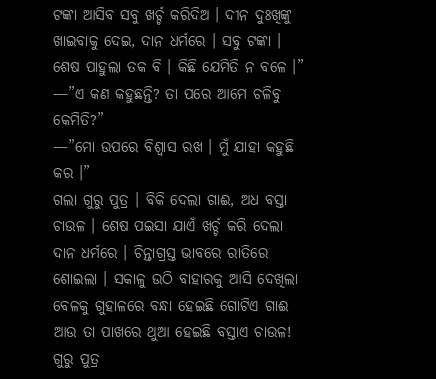ଟଙ୍କା ଆସିବ ସବୁ ଖର୍ଚ୍ଚ କରିଦିଅ । ଦୀନ ଦୁଃଖିଙ୍କୁ ଖାଇବାକୁ ଦେଇ, ଦାନ ଧର୍ମରେ । ସବୁ ଟଙ୍କା । ଶେଷ ପାହୁଲା ତକ ବି । କିଛି ଯେମିତି ନ ବଳେ ।”
—”ଏ କଣ କହୁଛନ୍ତି? ତା ପରେ ଆମେ ଚଳିବୁ କେମିତି?”
—”ମୋ ଉପରେ ବିଶ୍ୱାସ ରଖ । ମୁଁ ଯାହା କହୁଛି କର ।”
ଗଲା ଗୁରୁ ପୁତ୍ର । ବିକି ଦେଲା ଗାଈ, ଅଧ ବସ୍ତା ଚାଉଳ । ଶେଷ ପଇସା ଯାଏଁ ଖର୍ଚ୍ଚ କରି ଦେଲା ଦାନ ଧର୍ମରେ । ଚିନ୍ତାଗ୍ରସ୍ତ ଭାବରେ ରାତିରେ ଶୋଇଲା । ସକାଳୁ ଉଠି ବାହାରକୁ ଆସି ଦେଖିଲା ବେଳକୁ ଗୁହାଳରେ ବନ୍ଧା ହେଇଛି ଗୋଟିଏ ଗାଈ ଆଉ ତା ପାଖରେ ଥୁଆ ହେଇଛି ବସ୍ତାଏ ଚାଉଳ!
ଗୁରୁ ପୁତ୍ର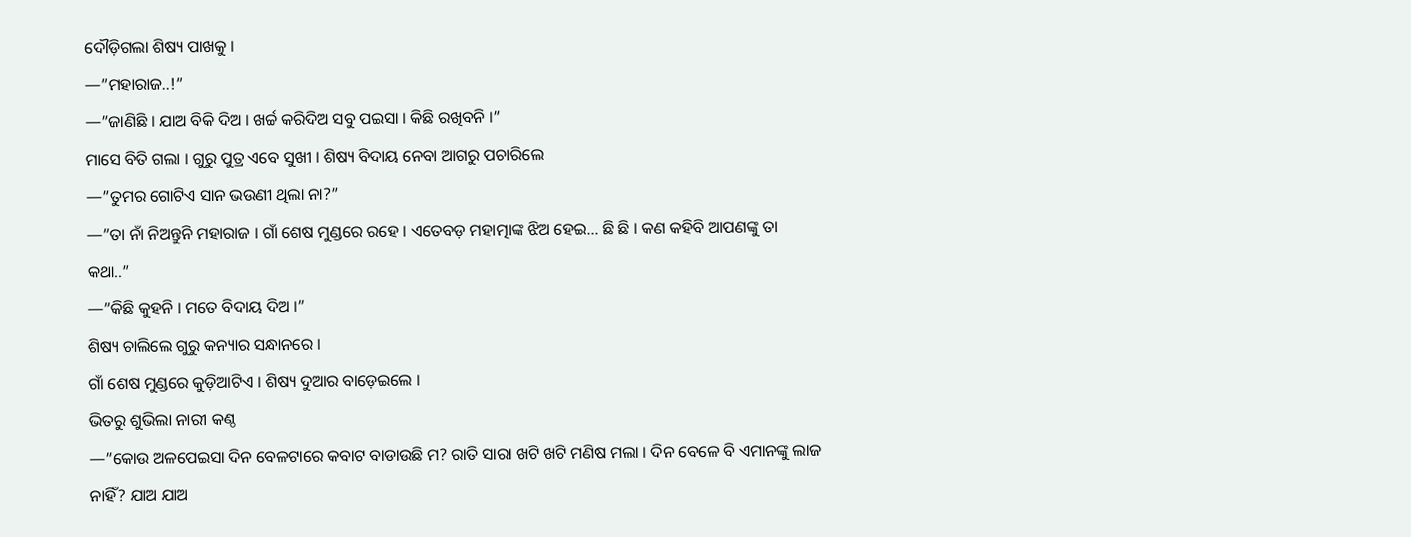ଦୌଡ଼ିଗଲା ଶିଷ୍ୟ ପାଖକୁ ।
—”ମହାରାଜ..!”
—”ଜାଣିଛି । ଯାଅ ବିକି ଦିଅ । ଖର୍ଚ୍ଚ କରିଦିଅ ସବୁ ପଇସା । କିଛି ରଖିବନି ।”
ମାସେ ବିତି ଗଲା । ଗୁରୁ ପୁତ୍ର ଏବେ ସୁଖୀ । ଶିଷ୍ୟ ବିଦାୟ ନେବା ଆଗରୁ ପଚାରିଲେ
—”ତୁମର ଗୋଟିଏ ସାନ ଭଉଣୀ ଥିଲା ନା?”
—”ତା ନାଁ ନିଅନ୍ତୁନି ମହାରାଜ । ଗାଁ ଶେଷ ମୁଣ୍ଡରେ ରହେ । ଏତେବଡ଼ ମହାତ୍ମାଙ୍କ ଝିଅ ହେଇ… ଛି ଛି । କଣ କହିବି ଆପଣଙ୍କୁ ତା କଥା..”
—”କିଛି କୁହନି । ମତେ ବିଦାୟ ଦିଅ ।”
ଶିଷ୍ୟ ଚାଲିଲେ ଗୁରୁ କନ୍ୟାର ସନ୍ଧାନରେ ।
ଗାଁ ଶେଷ ମୁଣ୍ଡରେ କୁଡ଼ିଆଟିଏ । ଶିଷ୍ୟ ଦୁଆର ବାଡ଼େଇଲେ ।
ଭିତରୁ ଶୁଭିଲା ନାରୀ କଣ୍ଠ
—”କୋଉ ଅଳପେଇସା ଦିନ ବେଳଟାରେ କବାଟ ବାଡାଉଛି ମ? ରାତି ସାରା ଖଟି ଖଟି ମଣିଷ ମଲା । ଦିନ ବେଳେ ବି ଏମାନଙ୍କୁ ଲାଜ ନାହିଁ? ଯାଅ ଯାଅ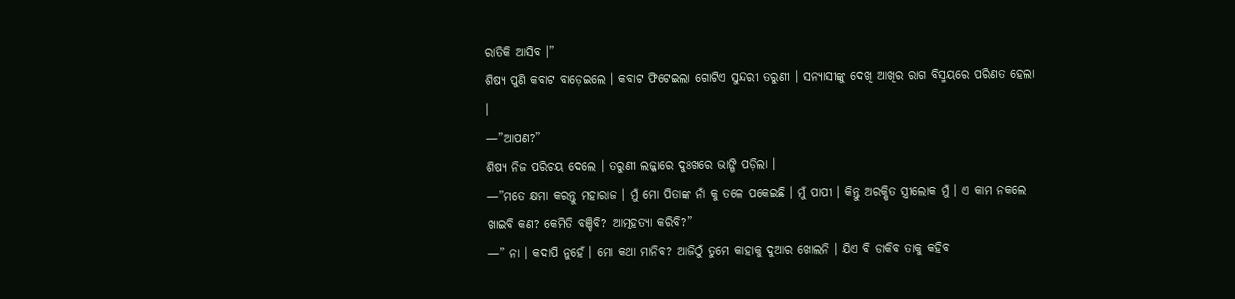ରାତିକି ଆସିବ ।”
ଶିଷ୍ୟ ପୁଣି କବାଟ ବାଡ଼େଇଲେ । କବାଟ ଫିଟେଇଲା ଗୋଟିଏ ସୁନ୍ଦରୀ ତରୁଣୀ । ସନ୍ୟାସୀଙ୍କୁ ଦେଖି ଆଖିର ରାଗ ବିସ୍ମୟରେ ପରିଣତ ହେଲା ।
—”ଆପଣ?”
ଶିଷ୍ୟ ନିଜ ପରିଚୟ ଦେଲେ । ତରୁଣୀ ଲଜ୍ଜାରେ ଦୁଃଖରେ ଭାଙ୍ଗି ପଡ଼ିଲା ।
—”ମତେ କ୍ଷମା କରନ୍ତୁ ମହାରାଜ । ମୁଁ ମୋ ପିତାଙ୍କ ନାଁ କୁ ତଳେ ପକେଇଛି । ମୁଁ ପାପୀ । କିନ୍ତୁ ଅରକ୍ଷିତ ସ୍ତ୍ରୀଲୋକ ମୁଁ । ଏ କାମ ନକଲେ ଖାଇବି କଣ? କେମିତି ବଞ୍ଚିବି? ଆତ୍ମହତ୍ୟା କରିବି?”
—” ନା । କଦାପି ନୁହେଁ । ମୋ କଥା ମାନିବ? ଆଜିଠୁଁ ତୁମେ କାହାକୁ ଦୁଆର ଖୋଲନି । ଯିଏ ବି ଡାକିବ ତାକୁ କହିବ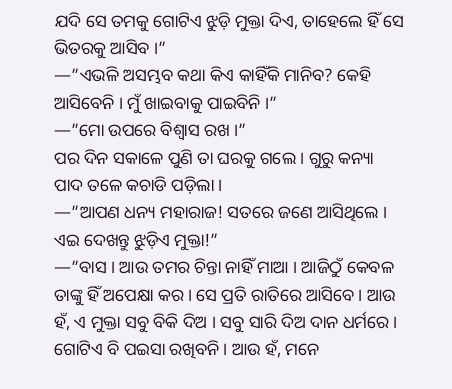ଯଦି ସେ ତମକୁ ଗୋଟିଏ ଝୁଡ଼ି ମୁକ୍ତା ଦିଏ, ତାହେଲେ ହିଁ ସେ ଭିତରକୁ ଆସିବ ।”
—”ଏଭଳି ଅସମ୍ଭବ କଥା କିଏ କାହିଁକି ମାନିବ? କେହି ଆସିବେନି । ମୁଁ ଖାଇବାକୁ ପାଇବିନି ।”
—”ମୋ ଉପରେ ବିଶ୍ୱାସ ରଖ ।”
ପର ଦିନ ସକାଳେ ପୁଣି ତା ଘରକୁ ଗଲେ । ଗୁରୁ କନ୍ୟା ପାଦ ତଳେ କଚାଡି ପଡ଼ିଲା ।
—”ଆପଣ ଧନ୍ୟ ମହାରାଜ! ସତରେ ଜଣେ ଆସିଥିଲେ । ଏଇ ଦେଖନ୍ତୁ ଝୁଡ଼ିଏ ମୁକ୍ତା!”
—”ବାସ । ଆଉ ତମର ଚିନ୍ତା ନାହିଁ ମାଆ । ଆଜିଠୁଁ କେବଳ ତାଙ୍କୁ ହିଁ ଅପେକ୍ଷା କର । ସେ ପ୍ରତି ରାତିରେ ଆସିବେ । ଆଉ ହଁ, ଏ ମୁକ୍ତା ସବୁ ବିକି ଦିଅ । ସବୁ ସାରି ଦିଅ ଦାନ ଧର୍ମରେ । ଗୋଟିଏ ବି ପଇସା ରଖିବନି । ଆଉ ହଁ, ମନେ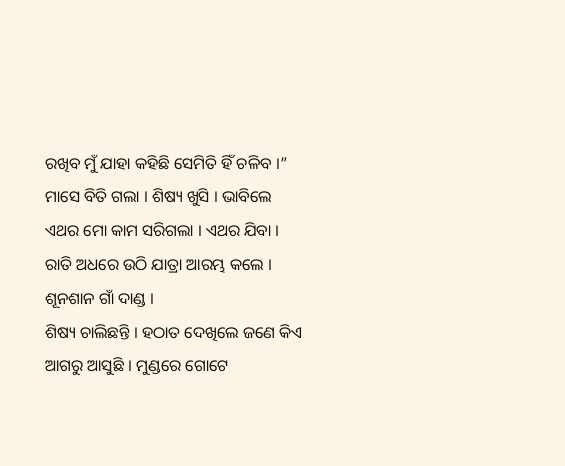ରଖିବ ମୁଁ ଯାହା କହିଛି ସେମିତି ହିଁ ଚଳିବ ।”
ମାସେ ବିତି ଗଲା । ଶିଷ୍ୟ ଖୁସି । ଭାବିଲେ ଏଥର ମୋ କାମ ସରିଗଲା । ଏଥର ଯିବା ।
ରାତି ଅଧରେ ଉଠି ଯାତ୍ରା ଆରମ୍ଭ କଲେ ।
ଶୂନଶାନ ଗାଁ ଦାଣ୍ଡ ।
ଶିଷ୍ୟ ଚାଲିଛନ୍ତି । ହଠାତ ଦେଖିଲେ ଜଣେ କିଏ ଆଗରୁ ଆସୁଛି । ମୁଣ୍ଡରେ ଗୋଟେ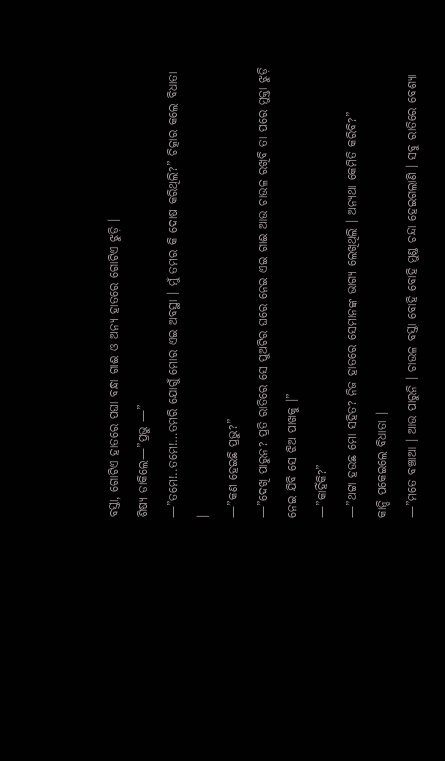ବସ୍ତା, ଗୋଟିଏ ହାତରେ ପଘା ବନ୍ଧା ଗାଈ ଓ ଅନ୍ୟ ହାତରେ ଗୋଟିଏ ଝୁଡ଼ି ।
ଶିଷ୍ୟ ଡାକିଲେ—”ପ୍ରଭୁ —”
—”ତମେ!..ତମେ!…ତମରି ଯୋଗୁଁ ମୋର ଏଇ ଅବସ୍ଥା । ମୁଁ ତମର କି ଦୋଷ କରିଥିଲି?” ଚିତ୍କାର କଲେ ବିଧାତା ।
—”କଣ ହେଇଛି ପ୍ରଭୁ?”
—”ଦେଖି ପାରୁନ? ପ୍ରତି ରାତିରେ ସେ ପୁଅଟିର ଘରେ ନେଇ ଏଇ ଗାଈ ଆଉ ଚାଉଳ ରଖିବି ତା ପରେ ମୁକ୍ତା ଝୁଡ଼ି ନେଇ ଯିବି ସେ ଝିଅ ପାଖକୁ ।”
—”କାହିଁକି?”
—”ଥଟ୍ଟା ହଉଛ ମୋ ସହିତ? ନିଜ ହାତରେ ସେମାନଙ୍କ ଭାଗ୍ୟ ଲେଖିଥିଲି । ଅନ୍ୟଥା କେମିତି କରିବି?”
କାନ୍ଦି ପକେଇଲେ ବିଧାତା ।
—”ମତେ ବଞ୍ଚାଆ । ଆଉ ପାରୁନି । ଚାଉଳ ବସ୍ତା ବୋହି ବୋହି ମୁଣ୍ଡ ଚନ୍ଦା ହେଇଗଲାଣି । ସବୁ ରାତିରେ ବେଶ୍ୟା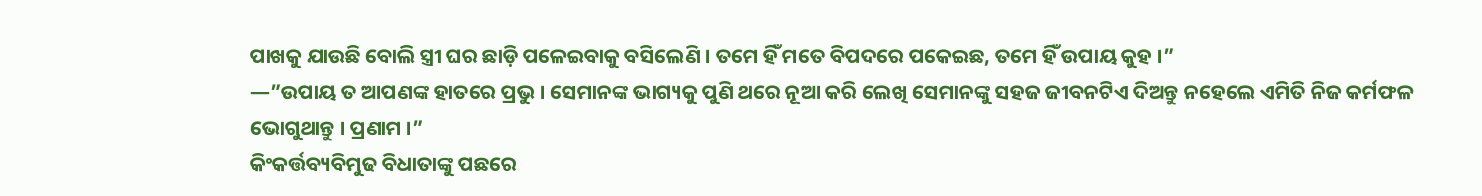ପାଖକୁ ଯାଉଛି ବୋଲି ସ୍ତ୍ରୀ ଘର ଛାଡ଼ି ପଳେଇବାକୁ ବସିଲେଣି । ତମେ ହିଁ ମତେ ବିପଦରେ ପକେଇଛ, ତମେ ହିଁ ଉପାୟ କୁହ ।”
—”ଉପାୟ ତ ଆପଣଙ୍କ ହାତରେ ପ୍ରଭୁ । ସେମାନଙ୍କ ଭାଗ୍ୟକୁ ପୁଣି ଥରେ ନୂଆ କରି ଲେଖି ସେମାନଙ୍କୁ ସହଜ ଜୀବନଟିଏ ଦିଅନ୍ତୁ ନହେଲେ ଏମିତି ନିଜ କର୍ମଫଳ ଭୋଗୁଥାନ୍ତୁ । ପ୍ରଣାମ ।”
କିଂକର୍ତ୍ତବ୍ୟବିମୁଢ ବିଧାତାଙ୍କୁ ପଛରେ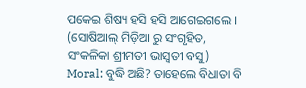ପକେଇ ଶିଷ୍ୟ ହସି ହସି ଆଗେଇଗଲେ ।
(ସୋଷିଆଲ୍ ମିଡ଼ିଆ ରୁ ସଂଗୃହିତ,
ସଂକଳିକା ଶ୍ରୀମତୀ ଭାସ୍ୱତୀ ବସୁ)
Moral: ବୁଦ୍ଧି ଅଛି? ତାହେଲେ ବିଧାତା ବି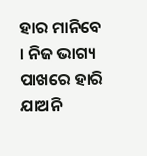ହାର ମାନିବେ । ନିଜ ଭାଗ୍ୟ ପାଖରେ ହାରି ଯାଅନି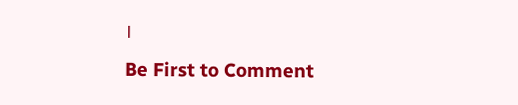।
Be First to Comment